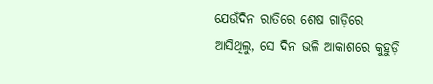ଯେଉଁଦିନ ରାତିରେ ଶେଷ ଗାଡ଼ିରେ ଆସିଥିଲୁ, ସେ ଦିନ ଭଳି ଆକାଶରେ କୁହୁଡ଼ି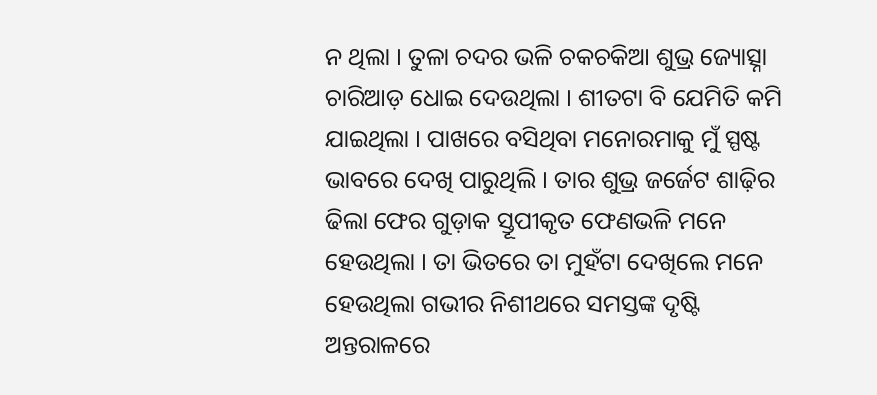ନ ଥିଲା । ତୁଳା ଚଦର ଭଳି ଚକଚକିଆ ଶୁଭ୍ର ଜ୍ୟୋତ୍ସ୍ନା ଚାରିଆଡ଼ ଧୋଇ ଦେଉଥିଲା । ଶୀତଟା ବି ଯେମିତି କମି ଯାଇଥିଲା । ପାଖରେ ବସିଥିବା ମନୋରମାକୁ ମୁଁ ସ୍ପଷ୍ଟ ଭାବରେ ଦେଖି ପାରୁଥିଲି । ତାର ଶୁଭ୍ର ଜର୍ଜେଟ ଶାଢ଼ିର ଢିଲା ଫେର ଗୁଡ଼ାକ ସ୍ତୂପୀକୃତ ଫେଣଭଳି ମନେ ହେଉଥିଲା । ତା ଭିତରେ ତା ମୁହଁଟା ଦେଖିଲେ ମନେ ହେଉଥିଲା ଗଭୀର ନିଶୀଥରେ ସମସ୍ତଙ୍କ ଦୃଷ୍ଟି ଅନ୍ତରାଳରେ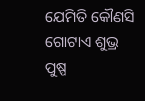ଯେମିତି କୌଣସି ଗୋଟାଏ ଶୁଭ୍ର ପୁଷ୍ପ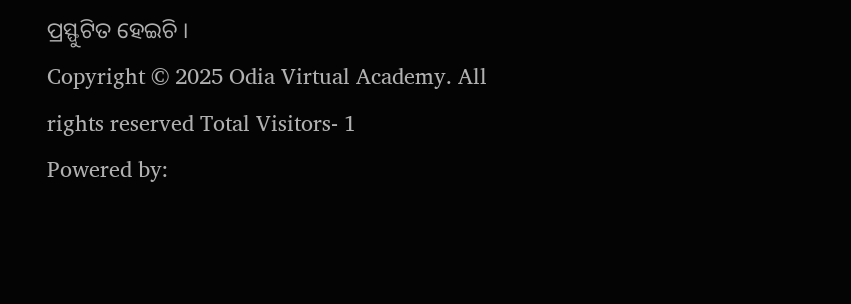ପ୍ରସ୍ଫୁଟିତ ହେଇଚି ।
Copyright © 2025 Odia Virtual Academy. All rights reserved Total Visitors- 1
Powered by: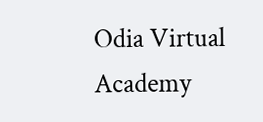Odia Virtual Academy